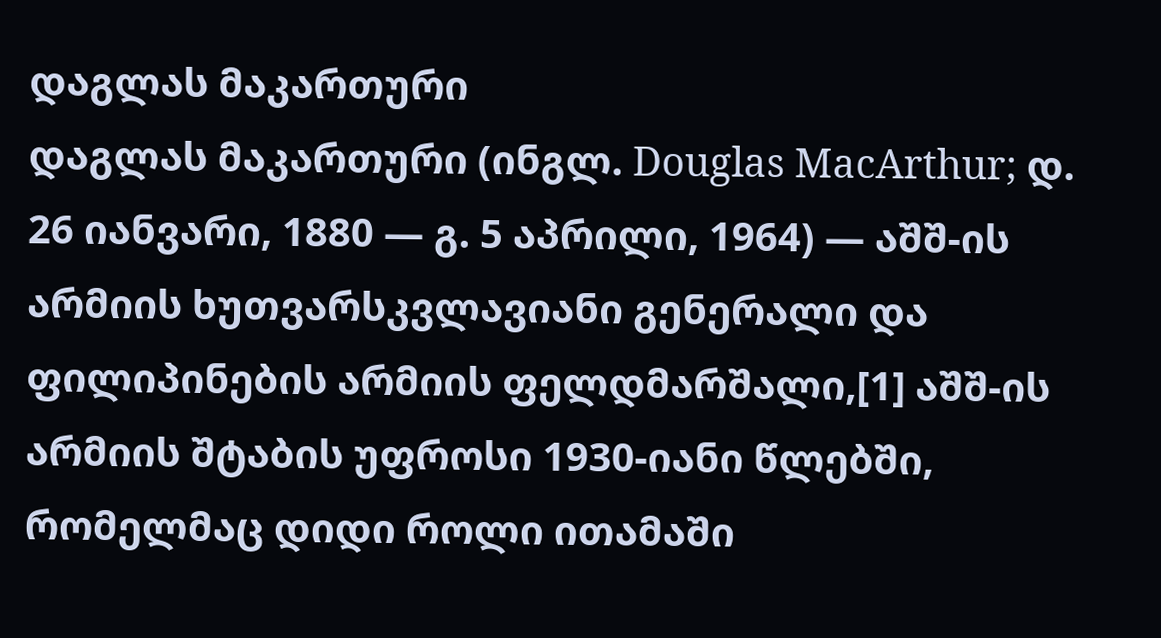დაგლას მაკართური
დაგლას მაკართური (ინგლ. Douglas MacArthur; დ. 26 იანვარი, 1880 — გ. 5 აპრილი, 1964) — აშშ-ის არმიის ხუთვარსკვლავიანი გენერალი და ფილიპინების არმიის ფელდმარშალი,[1] აშშ-ის არმიის შტაბის უფროსი 1930-იანი წლებში, რომელმაც დიდი როლი ითამაში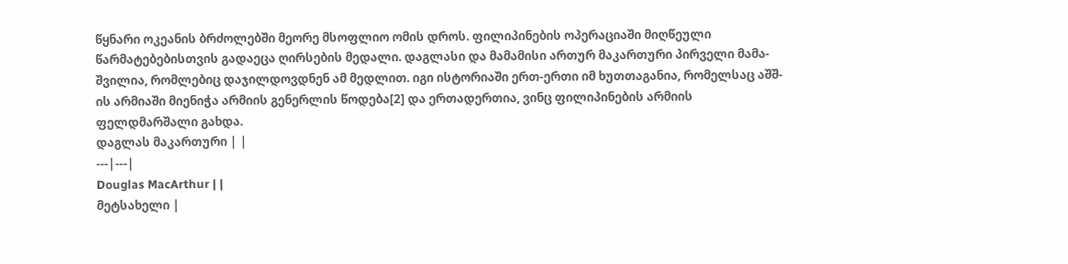წყნარი ოკეანის ბრძოლებში მეორე მსოფლიო ომის დროს. ფილიპინების ოპერაციაში მიღწეული წარმატებებისთვის გადაეცა ღირსების მედალი. დაგლასი და მამამისი ართურ მაკართური პირველი მამა-შვილია, რომლებიც დაჯილდოვდნენ ამ მედლით. იგი ისტორიაში ერთ-ერთი იმ ხუთთაგანია, რომელსაც აშშ-ის არმიაში მიენიჭა არმიის გენერლის წოდება[2] და ერთადერთია, ვინც ფილიპინების არმიის ფელდმარშალი გახდა.
დაგლას მაკართური | |
---|---|
Douglas MacArthur | |
მეტსახელი |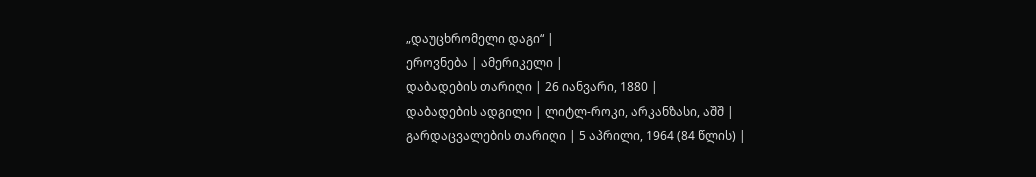„დაუცხრომელი დაგი“ |
ეროვნება | ამერიკელი |
დაბადების თარიღი | 26 იანვარი, 1880 |
დაბადების ადგილი | ლიტლ-როკი, არკანზასი, აშშ |
გარდაცვალების თარიღი | 5 აპრილი, 1964 (84 წლის) |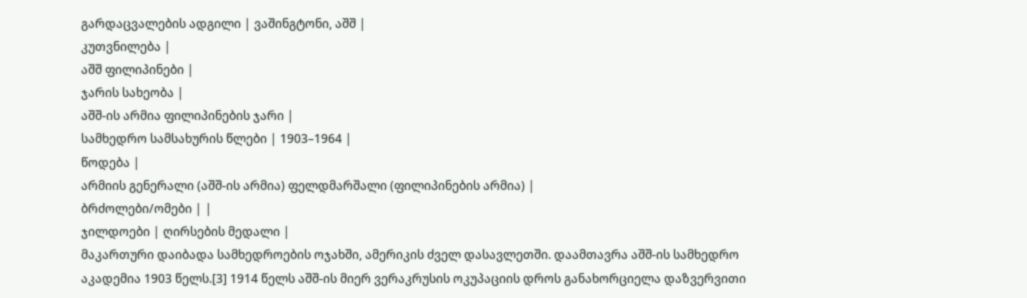გარდაცვალების ადგილი | ვაშინგტონი, აშშ |
კუთვნილება |
აშშ ფილიპინები |
ჯარის სახეობა |
აშშ-ის არმია ფილიპინების ჯარი |
სამხედრო სამსახურის წლები | 1903–1964 |
წოდება |
არმიის გენერალი (აშშ-ის არმია) ფელდმარშალი (ფილიპინების არმია) |
ბრძოლები/ომები | |
ჯილდოები | ღირსების მედალი |
მაკართური დაიბადა სამხედროების ოჯახში, ამერიკის ძველ დასავლეთში. დაამთავრა აშშ-ის სამხედრო აკადემია 1903 წელს.[3] 1914 წელს აშშ-ის მიერ ვერაკრუსის ოკუპაციის დროს განახორციელა დაზვერვითი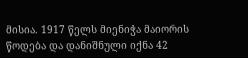მისია. 1917 წელს მიენიჭა მაიორის წოდება და დანიშნული იქნა 42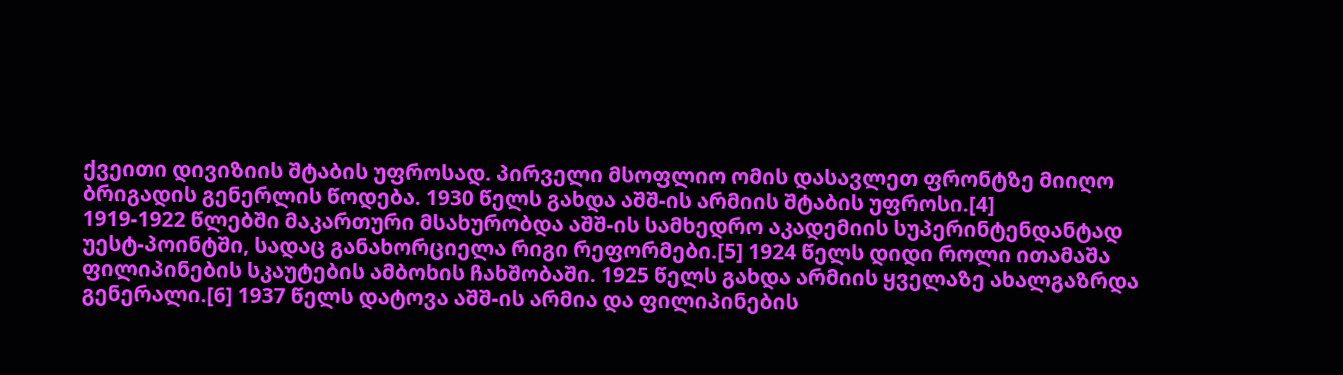ქვეითი დივიზიის შტაბის უფროსად. პირველი მსოფლიო ომის დასავლეთ ფრონტზე მიიღო ბრიგადის გენერლის წოდება. 1930 წელს გახდა აშშ-ის არმიის შტაბის უფროსი.[4]
1919-1922 წლებში მაკართური მსახურობდა აშშ-ის სამხედრო აკადემიის სუპერინტენდანტად უესტ-პოინტში, სადაც განახორციელა რიგი რეფორმები.[5] 1924 წელს დიდი როლი ითამაშა ფილიპინების სკაუტების ამბოხის ჩახშობაში. 1925 წელს გახდა არმიის ყველაზე ახალგაზრდა გენერალი.[6] 1937 წელს დატოვა აშშ-ის არმია და ფილიპინების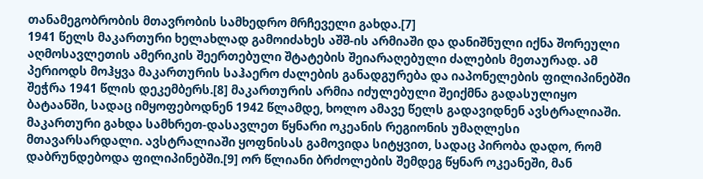თანამეგობრობის მთავრობის სამხედრო მრჩეველი გახდა.[7]
1941 წელს მაკართური ხელახლად გამოიძახეს აშშ-ის არმიაში და დანიშნული იქნა შორეული აღმოსავლეთის ამერიკის შეერთებული შტატების შეიარაღებული ძალების მეთაურად. ამ პერიოდს მოჰყვა მაკართურის საჰაერო ძალების განადგურება და იაპონელების ფილიპინებში შეჭრა 1941 წლის დეკემბერს.[8] მაკართურის არმია იძულებული შეიქმნა გადასულიყო ბატაანში, სადაც იმყოფებოდნენ 1942 წლამდე, ხოლო ამავე წელს გადავიდნენ ავსტრალიაში. მაკართური გახდა სამხრეთ-დასავლეთ წყნარი ოკეანის რეგიონის უმაღლესი მთავარსარდალი. ავსტრალიაში ყოფნისას გამოვიდა სიტყვით, სადაც პირობა დადო, რომ დაბრუნდებოდა ფილიპინებში.[9] ორ წლიანი ბრძოლების შემდეგ წყნარ ოკეანეში, მან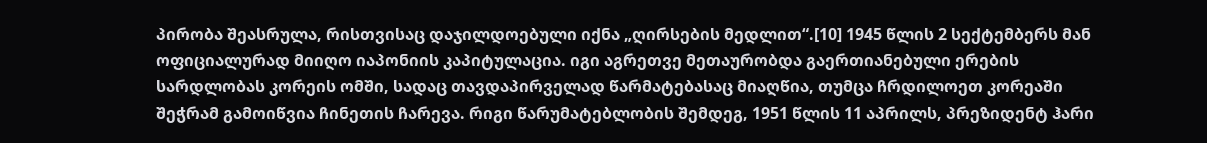პირობა შეასრულა, რისთვისაც დაჯილდოებული იქნა „ღირსების მედლით“.[10] 1945 წლის 2 სექტემბერს მან ოფიციალურად მიიღო იაპონიის კაპიტულაცია. იგი აგრეთვე მეთაურობდა გაერთიანებული ერების სარდლობას კორეის ომში, სადაც თავდაპირველად წარმატებასაც მიაღწია, თუმცა ჩრდილოეთ კორეაში შეჭრამ გამოიწვია ჩინეთის ჩარევა. რიგი წარუმატებლობის შემდეგ, 1951 წლის 11 აპრილს, პრეზიდენტ ჰარი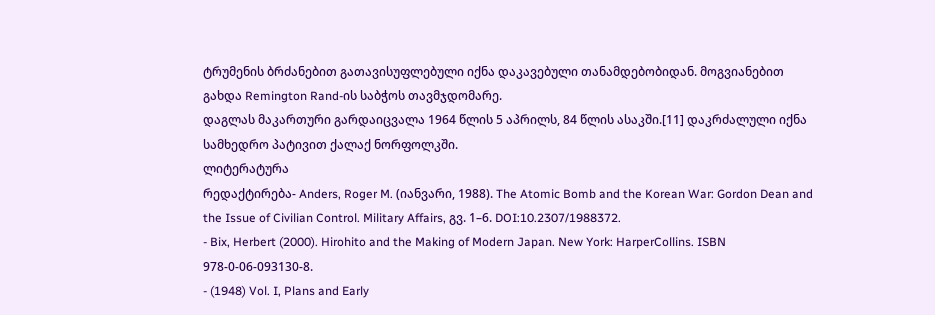ტრუმენის ბრძანებით გათავისუფლებული იქნა დაკავებული თანამდებობიდან. მოგვიანებით გახდა Remington Rand-ის საბჭოს თავმჯდომარე.
დაგლას მაკართური გარდაიცვალა 1964 წლის 5 აპრილს, 84 წლის ასაკში.[11] დაკრძალული იქნა სამხედრო პატივით ქალაქ ნორფოლკში.
ლიტერატურა
რედაქტირება- Anders, Roger M. (იანვარი, 1988). The Atomic Bomb and the Korean War: Gordon Dean and the Issue of Civilian Control. Military Affairs, გვ. 1–6. DOI:10.2307/1988372.
- Bix, Herbert (2000). Hirohito and the Making of Modern Japan. New York: HarperCollins. ISBN 978-0-06-093130-8.
- (1948) Vol. I, Plans and Early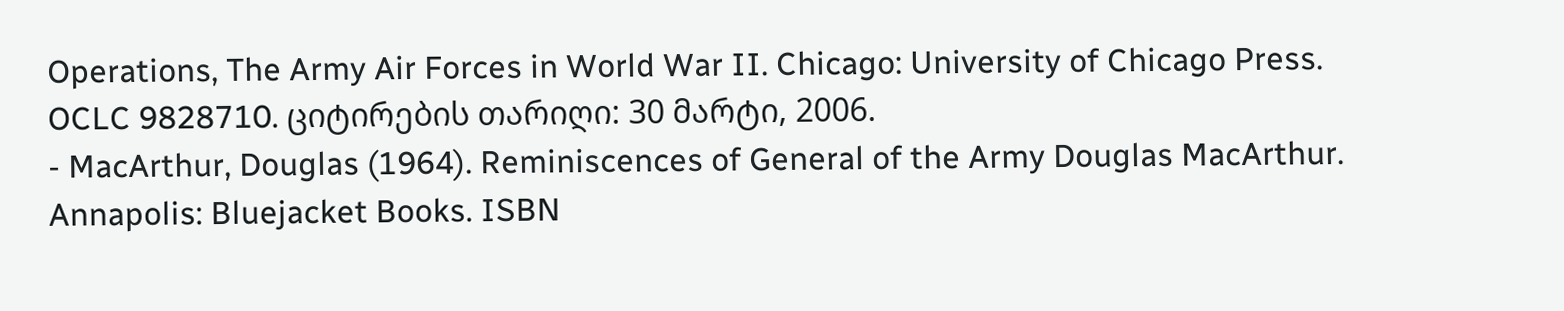Operations, The Army Air Forces in World War II. Chicago: University of Chicago Press. OCLC 9828710. ციტირების თარიღი: 30 მარტი, 2006.
- MacArthur, Douglas (1964). Reminiscences of General of the Army Douglas MacArthur. Annapolis: Bluejacket Books. ISBN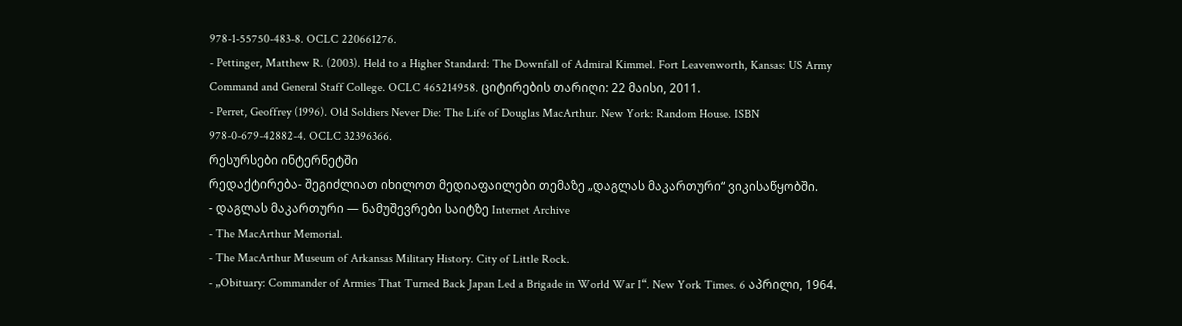978-1-55750-483-8. OCLC 220661276.
- Pettinger, Matthew R. (2003). Held to a Higher Standard: The Downfall of Admiral Kimmel. Fort Leavenworth, Kansas: US Army Command and General Staff College. OCLC 465214958. ციტირების თარიღი: 22 მაისი, 2011.
- Perret, Geoffrey (1996). Old Soldiers Never Die: The Life of Douglas MacArthur. New York: Random House. ISBN 978-0-679-42882-4. OCLC 32396366.
რესურსები ინტერნეტში
რედაქტირება- შეგიძლიათ იხილოთ მედიაფაილები თემაზე „დაგლას მაკართური“ ვიკისაწყობში.
- დაგლას მაკართური — ნამუშევრები საიტზე Internet Archive
- The MacArthur Memorial.
- The MacArthur Museum of Arkansas Military History. City of Little Rock.
- „Obituary: Commander of Armies That Turned Back Japan Led a Brigade in World War I“. New York Times. 6 აპრილი, 1964.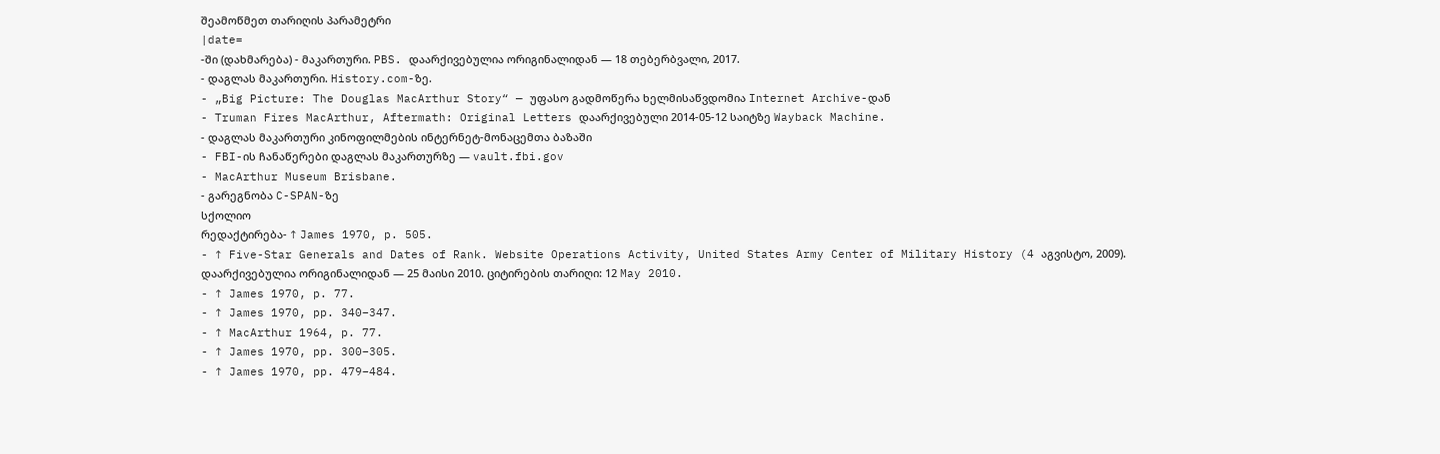შეამოწმეთ თარიღის პარამეტრი
|date=
-ში (დახმარება) - მაკართური. PBS. დაარქივებულია ორიგინალიდან — 18 თებერბვალი, 2017.
- დაგლას მაკართური. History.com-ზე.
- „Big Picture: The Douglas MacArthur Story“ — უფასო გადმოწერა ხელმისაწვდომია Internet Archive-დან
- Truman Fires MacArthur, Aftermath: Original Letters დაარქივებული 2014-05-12 საიტზე Wayback Machine.
- დაგლას მაკართური კინოფილმების ინტერნეტ-მონაცემთა ბაზაში
- FBI-ის ჩანაწერები დაგლას მაკართურზე — vault.fbi.gov
- MacArthur Museum Brisbane.
- გარეგნობა C-SPAN-ზე
სქოლიო
რედაქტირება- ↑ James 1970, p. 505.
- ↑ Five-Star Generals and Dates of Rank. Website Operations Activity, United States Army Center of Military History (4 აგვისტო, 2009). დაარქივებულია ორიგინალიდან — 25 მაისი 2010. ციტირების თარიღი: 12 May 2010.
- ↑ James 1970, p. 77.
- ↑ James 1970, pp. 340–347.
- ↑ MacArthur 1964, p. 77.
- ↑ James 1970, pp. 300–305.
- ↑ James 1970, pp. 479–484.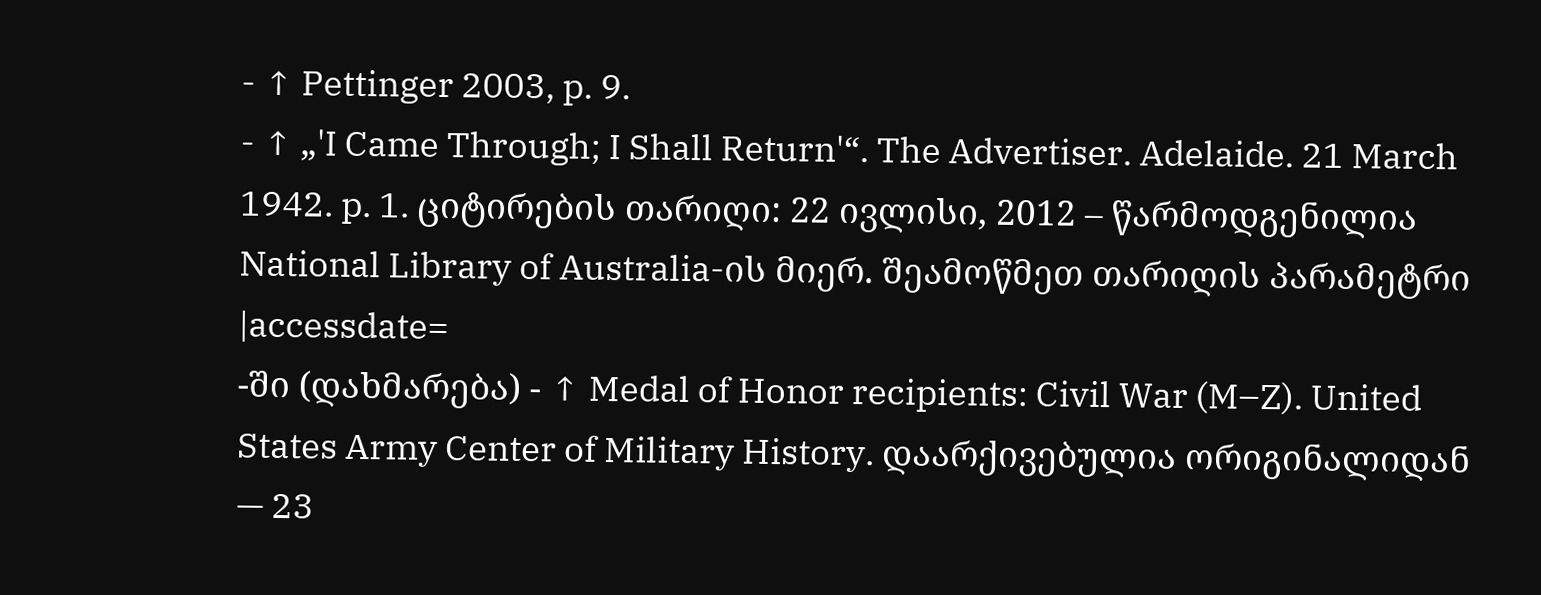- ↑ Pettinger 2003, p. 9.
- ↑ „'I Came Through; I Shall Return'“. The Advertiser. Adelaide. 21 March 1942. p. 1. ციტირების თარიღი: 22 ივლისი, 2012 – წარმოდგენილია National Library of Australia-ის მიერ. შეამოწმეთ თარიღის პარამეტრი
|accessdate=
-ში (დახმარება) - ↑ Medal of Honor recipients: Civil War (M–Z). United States Army Center of Military History. დაარქივებულია ორიგინალიდან — 23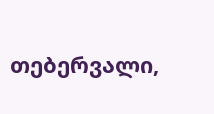თებერვალი,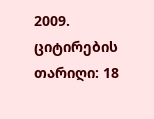2009. ციტირების თარიღი: 18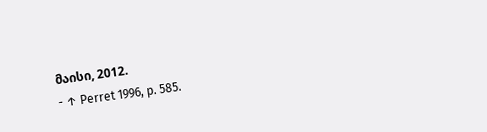მაისი, 2012.
- ↑ Perret 1996, p. 585.